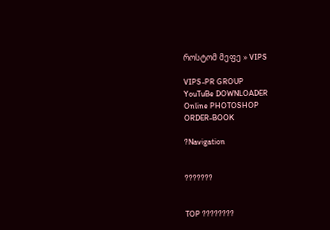როსტომ მეფე » VIPS

VIPS-PR GROUP
YouTuBe DOWNLOADER
Online PHOTOSHOP
ORDER-BOOK

?Navigation


???????


TOP ????????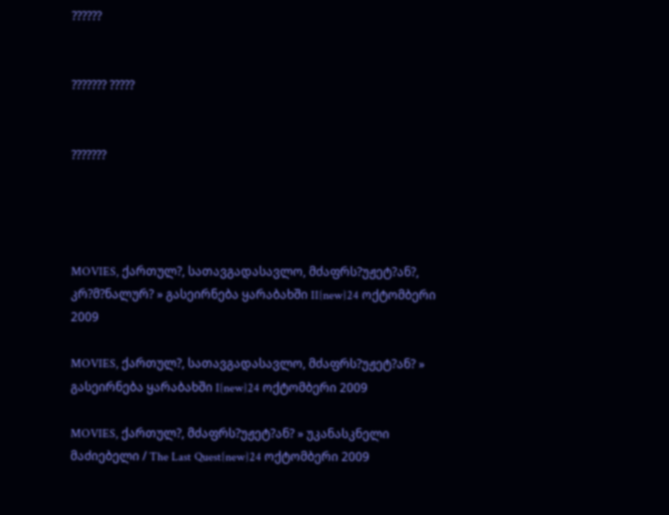??????


??????? ?????


???????




MOVIES, ქართულ?, სათავგადასავლო, მძაფრს?უჟეტ?ან?, კრ?მ?ნალურ? » გასეირნება ყარაბახში II{new}24 ოქტომბერი 2009

MOVIES, ქართულ?, სათავგადასავლო, მძაფრს?უჟეტ?ან? » გასეირნება ყარაბახში I{new}24 ოქტომბერი 2009

MOVIES, ქართულ?, მძაფრს?უჟეტ?ან? » უკანასკნელი მაძიებელი / The Last Quest{new}24 ოქტომბერი 2009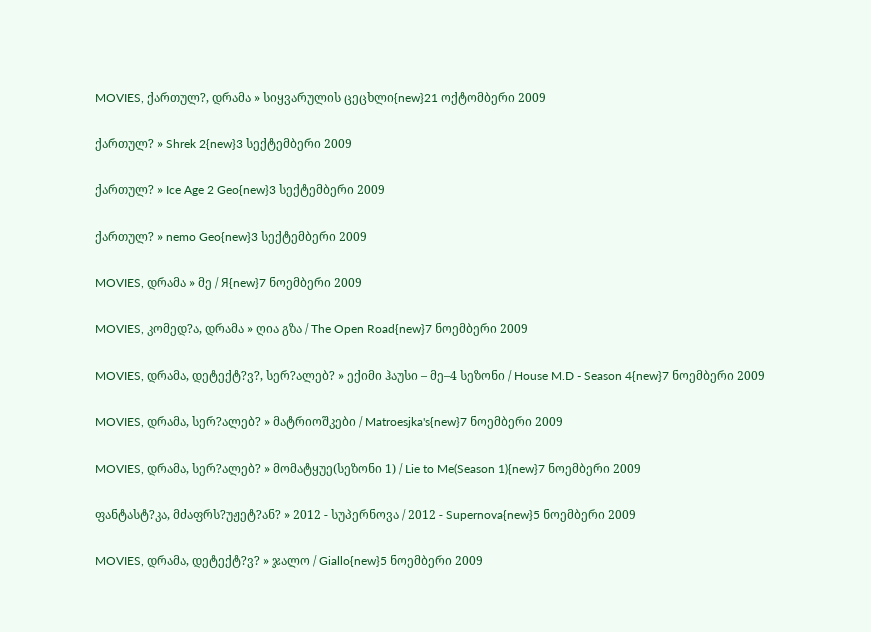MOVIES, ქართულ?, დრამა » სიყვარულის ცეცხლი{new}21 ოქტომბერი 2009

ქართულ? » Shrek 2{new}3 სექტემბერი 2009

ქართულ? » Ice Age 2 Geo{new}3 სექტემბერი 2009

ქართულ? » nemo Geo{new}3 სექტემბერი 2009

MOVIES, დრამა » მე / Я{new}7 ნოემბერი 2009

MOVIES, კომედ?ა, დრამა » ღია გზა / The Open Road{new}7 ნოემბერი 2009

MOVIES, დრამა, დეტექტ?ვ?, სერ?ალებ? » ექიმი ჰაუსი – მე–4 სეზონი / House M.D - Season 4{new}7 ნოემბერი 2009

MOVIES, დრამა, სერ?ალებ? » მატრიოშკები / Matroesjka's{new}7 ნოემბერი 2009

MOVIES, დრამა, სერ?ალებ? » მომატყუე(სეზონი 1) / Lie to Me(Season 1){new}7 ნოემბერი 2009

ფანტასტ?კა, მძაფრს?უჟეტ?ან? » 2012 - სუპერნოვა / 2012 - Supernova{new}5 ნოემბერი 2009

MOVIES, დრამა, დეტექტ?ვ? » ჯალო / Giallo{new}5 ნოემბერი 2009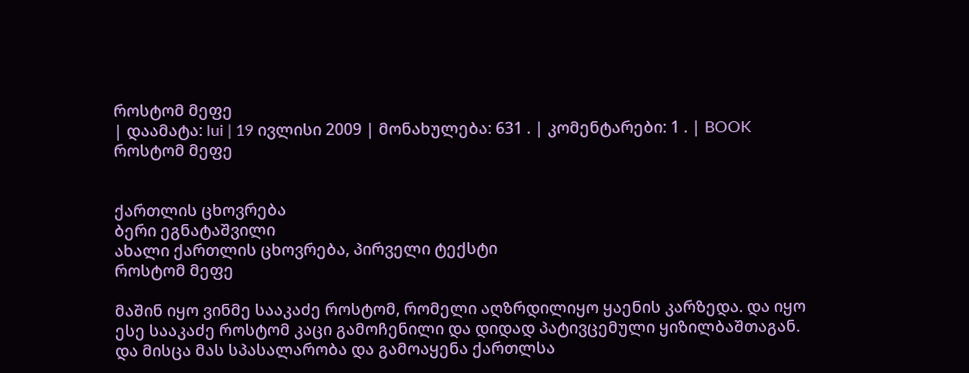როსტომ მეფე
| დაამატა: lui | 19 ივლისი 2009 | მონახულება: 631 . | კომენტარები: 1 . | BOOK
როსტომ მეფე


ქართლის ცხოვრება
ბერი ეგნატაშვილი
ახალი ქართლის ცხოვრება, პირველი ტექსტი
როსტომ მეფე

მაშინ იყო ვინმე სააკაძე როსტომ, რომელი აღზრდილიყო ყაენის კარზედა. და იყო ესე სააკაძე როსტომ კაცი გამოჩენილი და დიდად პატივცემული ყიზილბაშთაგან. და მისცა მას სპასალარობა და გამოაყენა ქართლსა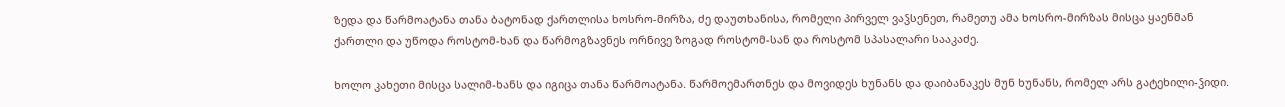ზედა და წარმოატანა თანა ბატონად ქართლისა ხოსრო-მირზა, ძე დაუთხანისა, რომელი პირველ ვაჴსენეთ, რამეთუ ამა ხოსრო-მირზას მისცა ყაენმან ქართლი და უწოდა როსტომ-ხან და წარმოგზავნეს ორნივე ზოგად როსტომ-სან და როსტომ სპასალარი სააკაძე.

ხოლო კახეთი მისცა სალიმ-ხანს და იგიცა თანა წარმოატანა. წარმოემართნეს და მოვიდეს ხუნანს და დაიბანაკეს მუნ ხუნანს, რომელ არს გატეხილი-ჴიდი.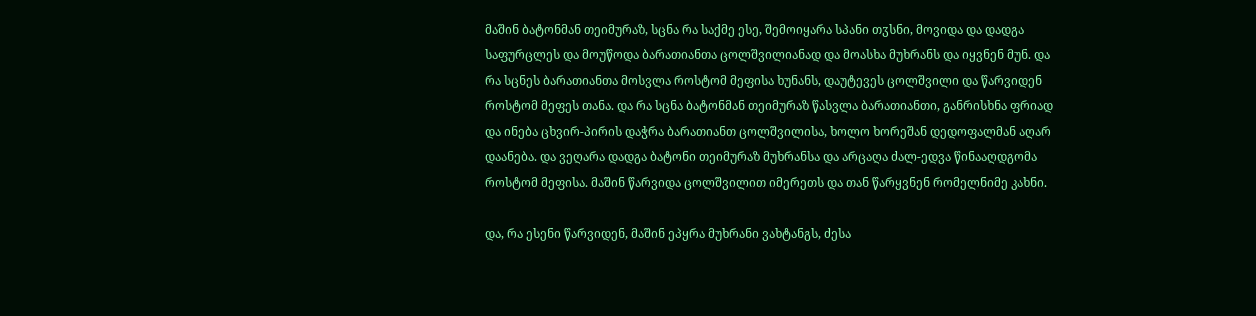მაშინ ბატონმან თეიმურაზ, სცნა რა საქმე ესე, შემოიყარა სპანი თჳსნი, მოვიდა და დადგა საფურცლეს და მოუწოდა ბარათიანთა ცოლშვილიანად და მოასხა მუხრანს და იყვნენ მუნ. და რა სცნეს ბარათიანთა მოსვლა როსტომ მეფისა ხუნანს, დაუტევეს ცოლშვილი და წარვიდენ როსტომ მეფეს თანა. და რა სცნა ბატონმან თეიმურაზ წასვლა ბარათიანთი, განრისხნა ფრიად და ინება ცხვირ-პირის დაჭრა ბარათიანთ ცოლშვილისა, ხოლო ხორეშან დედოფალმან აღარ დაანება. და ვეღარა დადგა ბატონი თეიმურაზ მუხრანსა და არცაღა ძალ-ედვა წინააღდგომა როსტომ მეფისა. მაშინ წარვიდა ცოლშვილით იმერეთს და თან წარყვნენ რომელნიმე კახნი.

და, რა ესენი წარვიდენ, მაშინ ეპყრა მუხრანი ვახტანგს, ძესა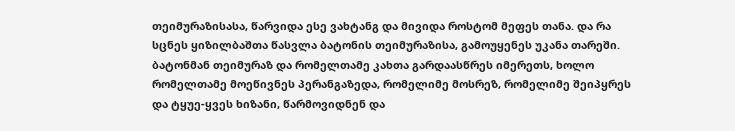თეიმურაზისასა, წარვიდა ესე ვახტანგ და მივიდა როსტომ მეფეს თანა. და რა სცნეს ყიზილბაშთა წასვლა ბატონის თეიმურაზისა, გამოუყენეს უკანა თარეში. ბატონმან თეიმურაზ და რომელთამე კახთა გარდაასწრეს იმერეთს, ხოლო რომელთამე მოეწივნეს პერანგაზედა, რომელიმე მოსრეზ, რომელიმე შეიპყრეს და ტყუე-ყვეს ხიზანი, წარმოვიდნენ და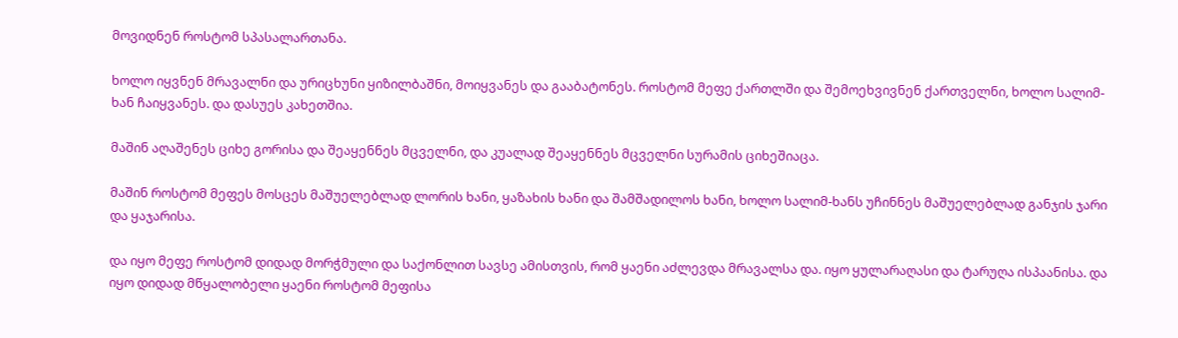მოვიდნენ როსტომ სპასალართანა.

ხოლო იყვნენ მრავალნი და ურიცხუნი ყიზილბაშნი, მოიყვანეს და გააბატონეს. როსტომ მეფე ქართლში და შემოეხვივნენ ქართველნი, ხოლო სალიმ-ხან ჩაიყვანეს. და დასუეს კახეთშია.

მაშინ აღაშენეს ციხე გორისა და შეაყენნეს მცველნი, და კუალად შეაყენნეს მცველნი სურამის ციხეშიაცა.

მაშინ როსტომ მეფეს მოსცეს მაშუელებლად ლორის ხანი, ყაზახის ხანი და შამშადილოს ხანი, ხოლო სალიმ-ხანს უჩინნეს მაშუელებლად განჯის ჯარი და ყაჯარისა.

და იყო მეფე როსტომ დიდად მორჭმული და საქონლით სავსე ამისთვის, რომ ყაენი აძლევდა მრავალსა და. იყო ყულარაღასი და ტარუღა ისპაანისა. და იყო დიდად მწყალობელი ყაენი როსტომ მეფისა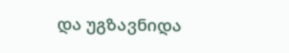და უგზავნიდა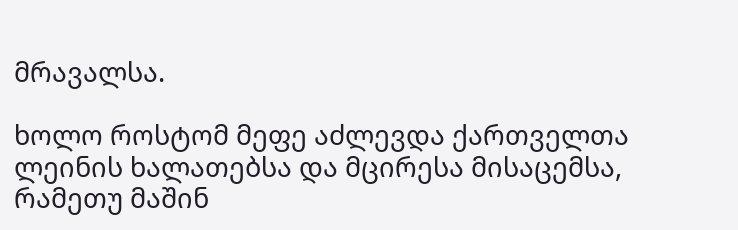მრავალსა.

ხოლო როსტომ მეფე აძლევდა ქართველთა ლეინის ხალათებსა და მცირესა მისაცემსა, რამეთუ მაშინ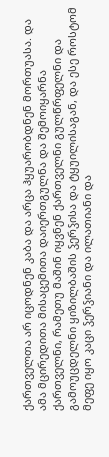ქართველთა არ იცოდნენ კაბა და არცა ჰყუარობდნენ მორთუასა. და ამა მცირედითა მისაცემითა დაიერთგულნა და შემოიყარნა ქართველნი, რამეთუ მაშინ იყვნენ ქართველნი გულწრფელნი და გამოუცდელნი ყიზილბაშის ჴერჴისა და ტყუილისაგან, და ესე როსტომ მეფე იყო კაცი ჴერჴიანი და ილათიანი და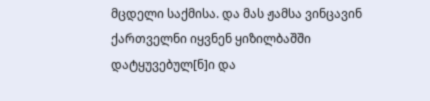მცდელი საქმისა. და მას ჟამსა ვინცავინ ქართველნი იყვნენ ყიზილბაშში დატყუვებულ[ნ]ი და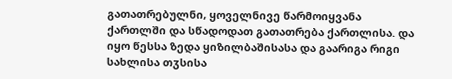გათათრებულნი, ყოველნივე წარმოიყვანა ქართლში და სწადოდათ გათათრება ქართლისა. და იყო წესსა ზედა ყიზილბაშისასა და გაარიგა რიგი სახლისა თჳსისა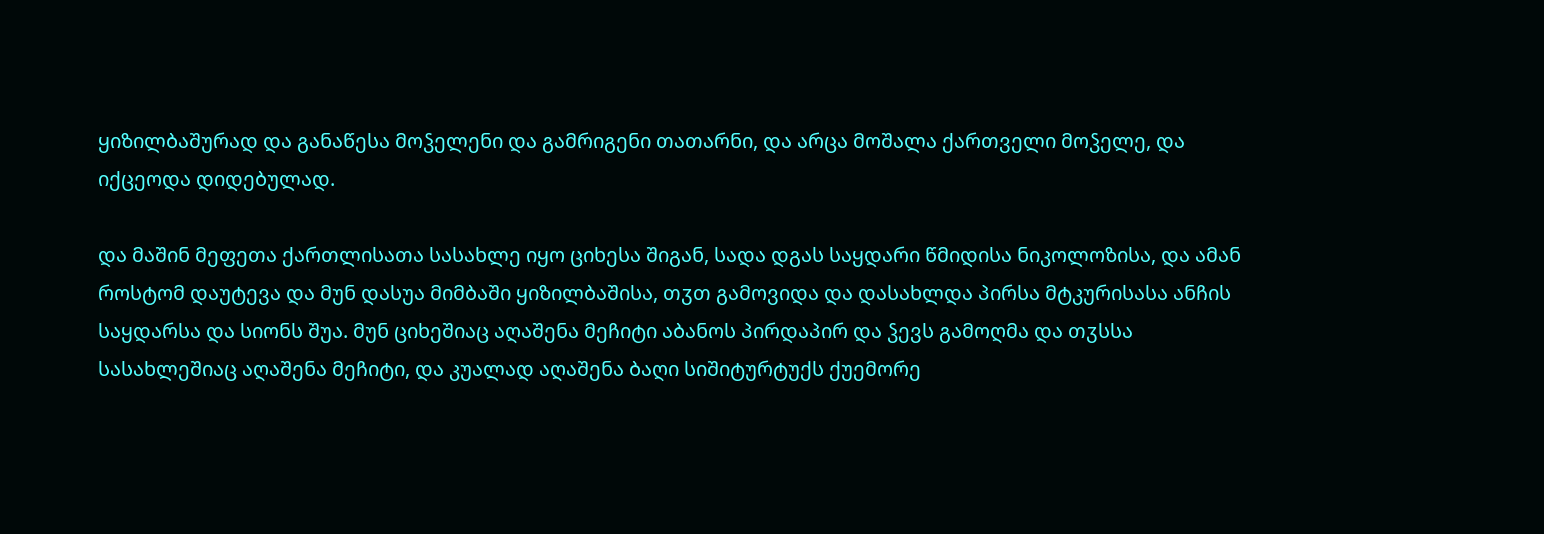ყიზილბაშურად და განაწესა მოჴელენი და გამრიგენი თათარნი, და არცა მოშალა ქართველი მოჴელე, და იქცეოდა დიდებულად.

და მაშინ მეფეთა ქართლისათა სასახლე იყო ციხესა შიგან, სადა დგას საყდარი წმიდისა ნიკოლოზისა, და ამან როსტომ დაუტევა და მუნ დასუა მიმბაში ყიზილბაშისა, თჳთ გამოვიდა და დასახლდა პირსა მტკურისასა ანჩის საყდარსა და სიონს შუა. მუნ ციხეშიაც აღაშენა მეჩიტი აბანოს პირდაპირ და ჴევს გამოღმა და თჳსსა სასახლეშიაც აღაშენა მეჩიტი, და კუალად აღაშენა ბაღი სიშიტურტუქს ქუემორე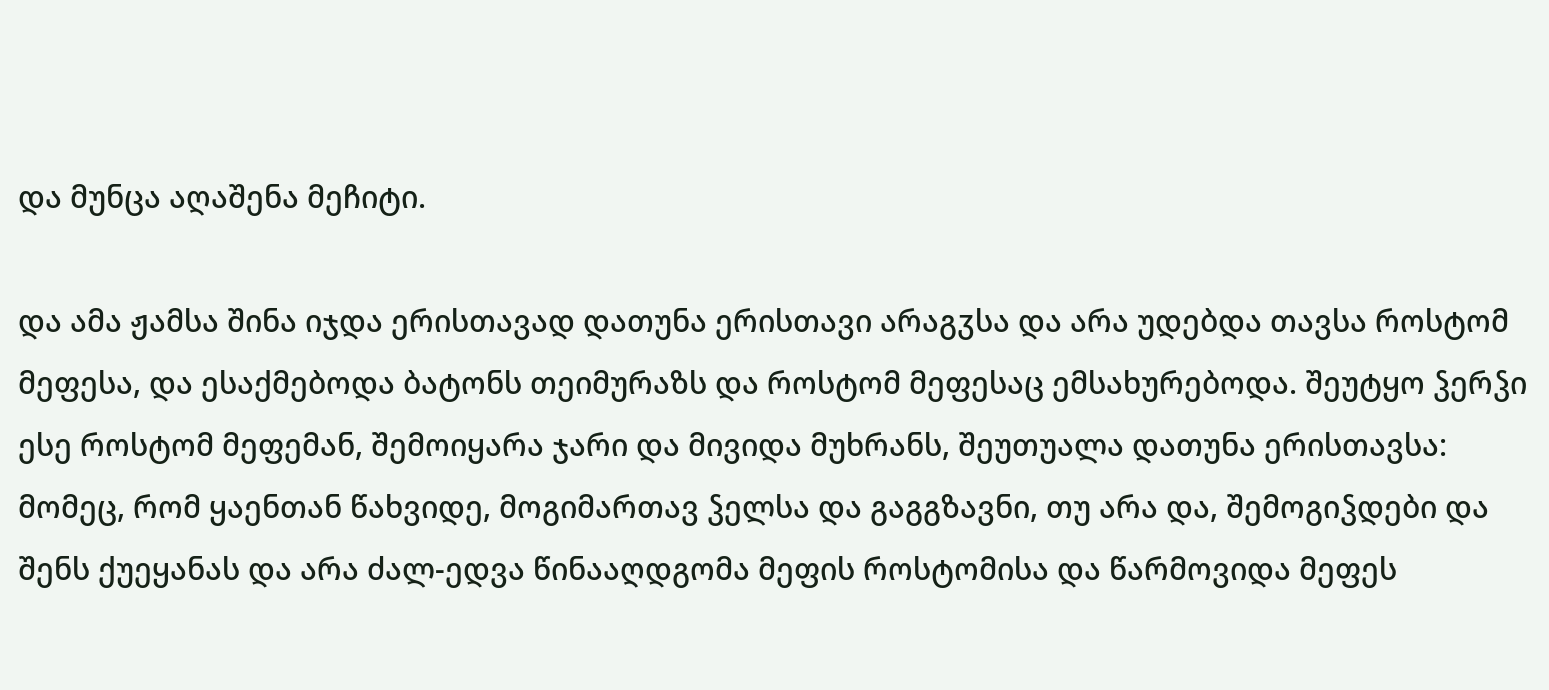და მუნცა აღაშენა მეჩიტი.

და ამა ჟამსა შინა იჯდა ერისთავად დათუნა ერისთავი არაგჳსა და არა უდებდა თავსა როსტომ მეფესა, და ესაქმებოდა ბატონს თეიმურაზს და როსტომ მეფესაც ემსახურებოდა. შეუტყო ჴერჴი ესე როსტომ მეფემან, შემოიყარა ჯარი და მივიდა მუხრანს, შეუთუალა დათუნა ერისთავსა: მომეც, რომ ყაენთან წახვიდე, მოგიმართავ ჴელსა და გაგგზავნი, თუ არა და, შემოგიჴდები და შენს ქუეყანას და არა ძალ-ედვა წინააღდგომა მეფის როსტომისა და წარმოვიდა მეფეს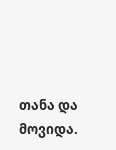თანა და მოვიდა.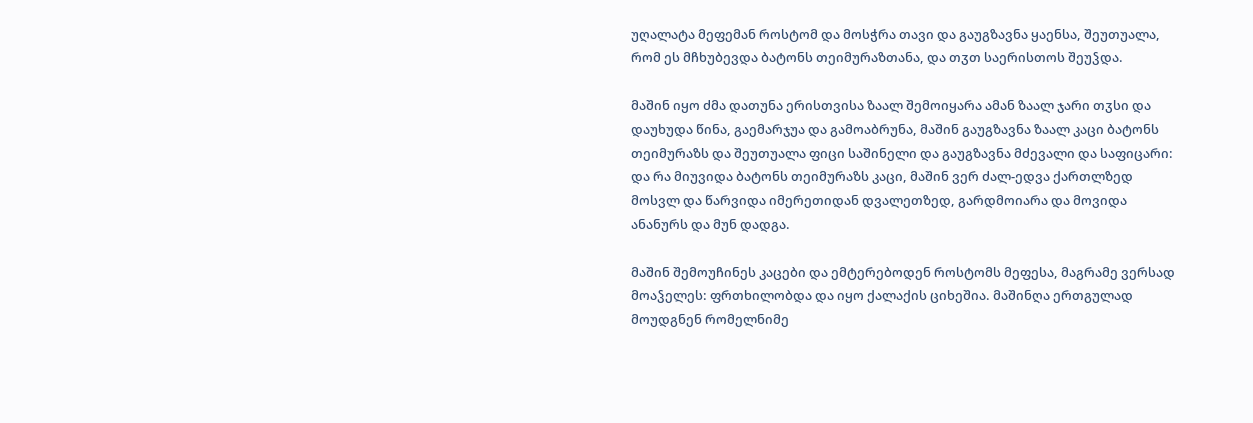უღალატა მეფემან როსტომ და მოსჭრა თავი და გაუგზავნა ყაენსა, შეუთუალა, რომ ეს მჩხუბევდა ბატონს თეიმურაზთანა, და თჳთ საერისთოს შეუჴდა.

მაშინ იყო ძმა დათუნა ერისთვისა ზაალ შემოიყარა ამან ზაალ ჯარი თჳსი და დაუხუდა წინა, გაემარჯუა და გამოაბრუნა, მაშინ გაუგზავნა ზაალ კაცი ბატონს თეიმურაზს და შეუთუალა ფიცი საშინელი და გაუგზავნა მძევალი და საფიცარი: და რა მიუვიდა ბატონს თეიმურაზს კაცი, მაშინ ვერ ძალ-ედვა ქართლზედ მოსვლ და წარვიდა იმერეთიდან დვალეთზედ, გარდმოიარა და მოვიდა ანანურს და მუნ დადგა.

მაშინ შემოუჩინეს კაცები და ემტერებოდენ როსტომს მეფესა, მაგრამე ვერსად მოაჴელეს: ფრთხილობდა და იყო ქალაქის ციხეშია. მაშინღა ერთგულად მოუდგნენ რომელნიმე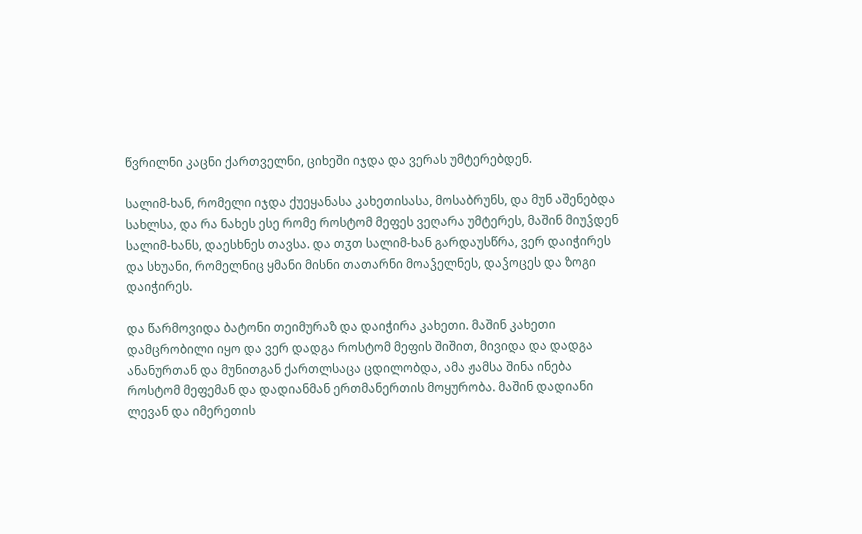წვრილნი კაცნი ქართველნი, ციხეში იჯდა და ვერას უმტერებდენ.

სალიმ-ხან, რომელი იჯდა ქუეყანასა კახეთისასა, მოსაბრუნს, და მუნ აშენებდა სახლსა, და რა ნახეს ესე რომე როსტომ მეფეს ვეღარა უმტერეს, მაშინ მიუჴდენ სალიმ-ხანს, დაესხნეს თავსა. და თჳთ სალიმ-ხან გარდაუსწრა, ვერ დაიჭირეს და სხუანი, რომელნიც ყმანი მისნი თათარნი მოაჴელნეს, დაჴოცეს და ზოგი დაიჭირეს.

და წარმოვიდა ბატონი თეიმურაზ და დაიჭირა კახეთი. მაშინ კახეთი დამცრობილი იყო და ვერ დადგა როსტომ მეფის შიშით, მივიდა და დადგა ანანურთან და მუნითგან ქართლსაცა ცდილობდა, ამა ჟამსა შინა ინება როსტომ მეფემან და დადიანმან ერთმანერთის მოყურობა. მაშინ დადიანი ლევან და იმერეთის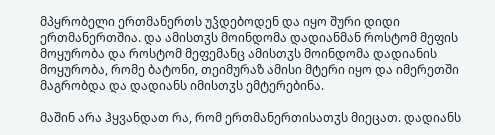მპყრობელი ერთმანერთს უჴდებოდენ და იყო შური დიდი ერთმანერთშია. და ამისთჳს მოინდომა დადიანმან როსტომ მეფის მოყურობა და როსტომ მეფემანც ამისთჳს მოინდომა დადიანის მოყურობა, რომე ბატონი, თეიმურაზ ამისი მტერი იყო და იმერეთში მაგრობდა და დადიანს იმისთჳს ემტერებინა.

მაშინ არა ჰყვანდათ რა, რომ ერთმანერთისათჳს მიეცათ. დადიანს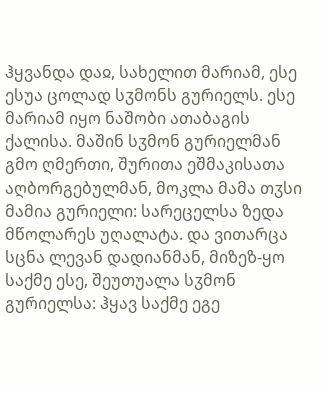ჰყვანდა დაჲ, სახელით მარიამ, ესე ესუა ცოლად სჳმონს გურიელს. ესე მარიამ იყო ნაშობი ათაბაგის ქალისა. მაშინ სჳმონ გურიელმან გმო ღმერთი, შურითა ეშმაკისათა აღბორგებულმან, მოკლა მამა თჳსი მამია გურიელი: სარეცელსა ზედა მწოლარეს უღალატა. და ვითარცა სცნა ლევან დადიანმან, მიზეზ-ყო საქმე ესე, შეუთუალა სჳმონ გურიელსა: ჰყავ საქმე ეგე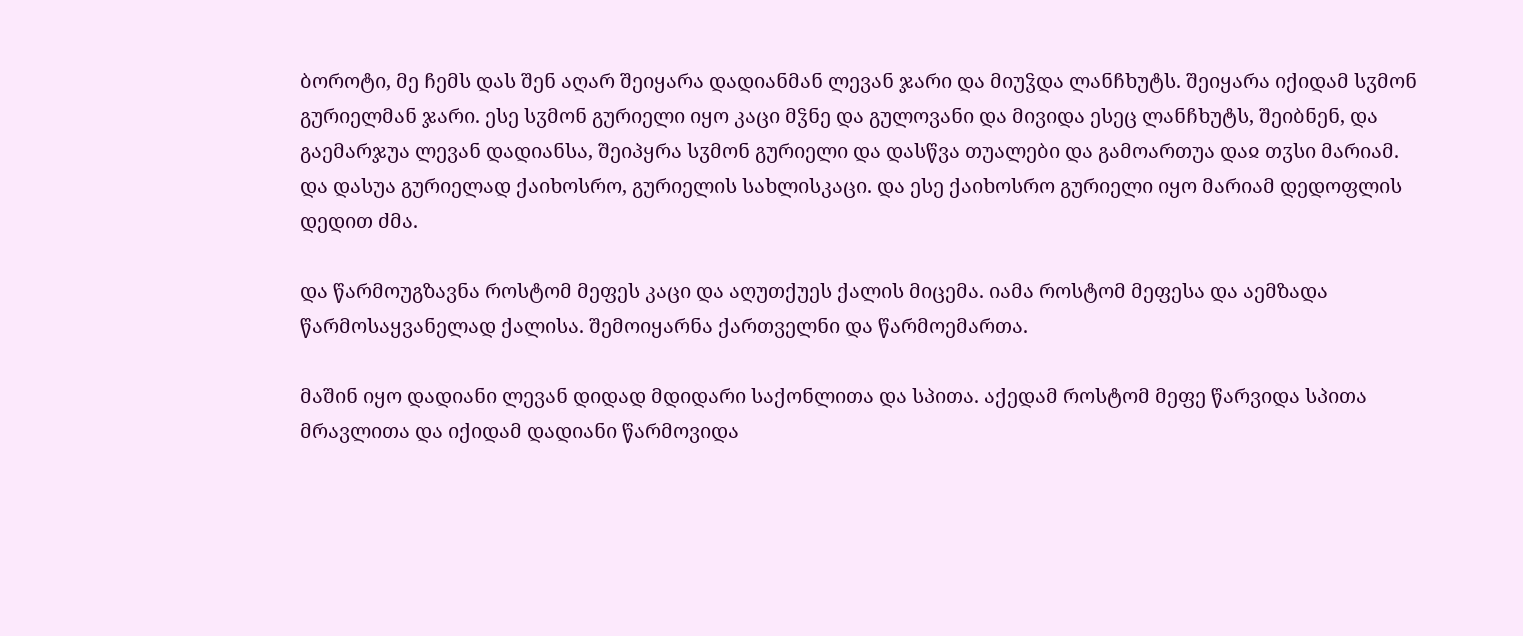ბოროტი, მე ჩემს დას შენ აღარ შეიყარა დადიანმან ლევან ჯარი და მიუჴდა ლანჩხუტს. შეიყარა იქიდამ სჳმონ გურიელმან ჯარი. ესე სჳმონ გურიელი იყო კაცი მჴნე და გულოვანი და მივიდა ესეც ლანჩხუტს, შეიბნენ, და გაემარჯუა ლევან დადიანსა, შეიპყრა სჳმონ გურიელი და დასწვა თუალები და გამოართუა დაჲ თჳსი მარიამ. და დასუა გურიელად ქაიხოსრო, გურიელის სახლისკაცი. და ესე ქაიხოსრო გურიელი იყო მარიამ დედოფლის დედით ძმა.

და წარმოუგზავნა როსტომ მეფეს კაცი და აღუთქუეს ქალის მიცემა. იამა როსტომ მეფესა და აემზადა წარმოსაყვანელად ქალისა. შემოიყარნა ქართველნი და წარმოემართა.

მაშინ იყო დადიანი ლევან დიდად მდიდარი საქონლითა და სპითა. აქედამ როსტომ მეფე წარვიდა სპითა მრავლითა და იქიდამ დადიანი წარმოვიდა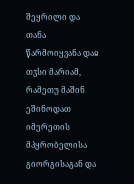შეყრილი და თანა წარმოიყვანა დაჲ თჳსი მარიამ, რამეთუ მაშინ ეშინოდათ იმერეთის მპყრობელისა გიორგისაგან და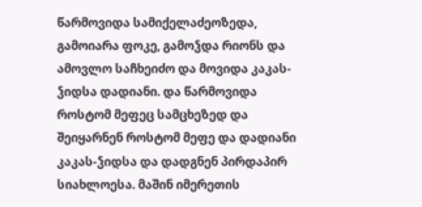წარმოვიდა სამიქელაძეოზედა, გამოიარა ფოკე, გამოჴდა რიონს და ამოვლო საჩხეიძო და მოვიდა კაკას-ჴიდსა დადიანი. და წარმოვიდა როსტომ მეფეც სამცხეზედ და შეიყარნენ როსტომ მეფე და დადიანი კაკას-ჴიდსა და დადგნენ პირდაპირ სიახლოესა. მაშინ იმერეთის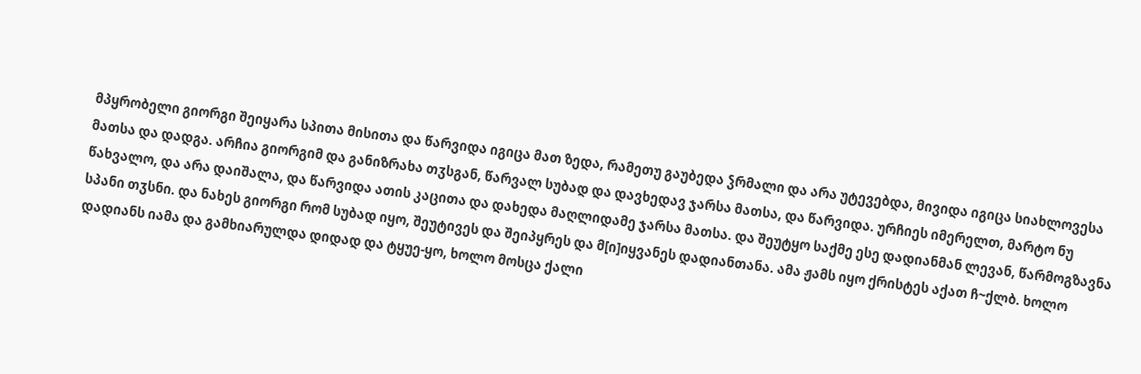მპყრობელი გიორგი შეიყარა სპითა მისითა და წარვიდა იგიცა მათ ზედა, რამეთუ გაუბედა ჴრმალი და არა უტევებდა, მივიდა იგიცა სიახლოვესა მათსა და დადგა. არჩია გიორგიმ და განიზრახა თჳსგან, წარვალ სუბად და დავხედავ ჯარსა მათსა, და წარვიდა. ურჩიეს იმერელთ, მარტო ნუ წახვალო, და არა დაიშალა, და წარვიდა ათის კაცითა და დახედა მაღლიდამე ჯარსა მათსა. და შეუტყო საქმე ესე დადიანმან ლევან, წარმოგზავნა სპანი თჳსნი. და ნახეს გიორგი რომ სუბად იყო, შეუტივეს და შეიპყრეს და მ[ი]იყვანეს დადიანთანა. ამა ჟამს იყო ქრისტეს აქათ ჩ~ქლბ. ხოლო დადიანს იამა და გამხიარულდა დიდად და ტყუე-ყო, ხოლო მოსცა ქალი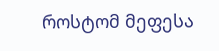როსტომ მეფესა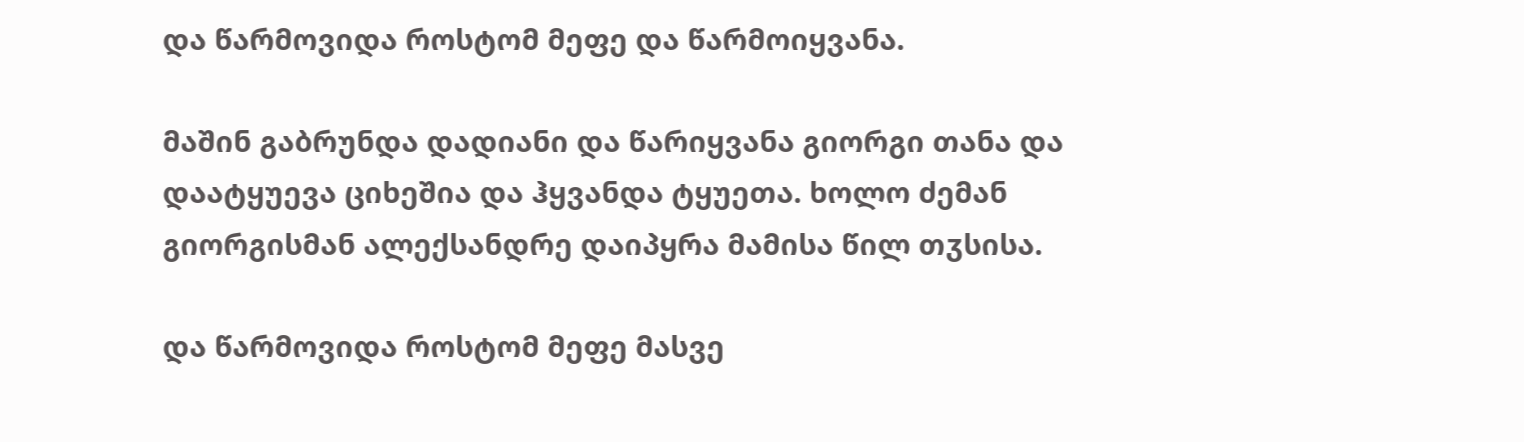და წარმოვიდა როსტომ მეფე და წარმოიყვანა.

მაშინ გაბრუნდა დადიანი და წარიყვანა გიორგი თანა და დაატყუევა ციხეშია და ჰყვანდა ტყუეთა. ხოლო ძემან გიორგისმან ალექსანდრე დაიპყრა მამისა წილ თჳსისა.

და წარმოვიდა როსტომ მეფე მასვე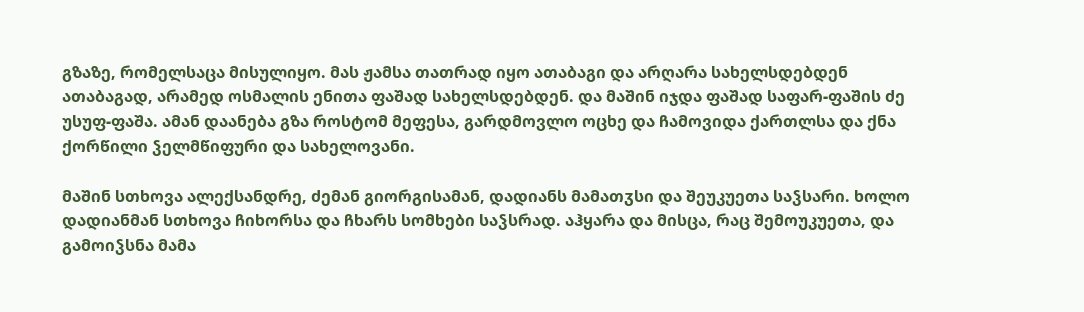გზაზე, რომელსაცა მისულიყო. მას ჟამსა თათრად იყო ათაბაგი და არღარა სახელსდებდენ ათაბაგად, არამედ ოსმალის ენითა ფაშად სახელსდებდენ. და მაშინ იჯდა ფაშად საფარ-ფაშის ძე უსუფ-ფაშა. ამან დაანება გზა როსტომ მეფესა, გარდმოვლო ოცხე და ჩამოვიდა ქართლსა და ქნა ქორწილი ჴელმწიფური და სახელოვანი.

მაშინ სთხოვა ალექსანდრე, ძემან გიორგისამან, დადიანს მამათჳსი და შეუკუეთა საჴსარი. ხოლო დადიანმან სთხოვა ჩიხორსა და ჩხარს სომხები საჴსრად. აჰყარა და მისცა, რაც შემოუკუეთა, და გამოიჴსნა მამა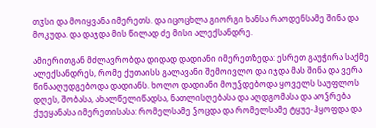თჳსი და მოიყვანა იმერეთს. და იცოცხლა გიორგი ხანსა რაოდენსამე შინა და მოკუდა. და დაჯდა მის წილად ძე მისი ალექსანდრე.

ამიერითგან მძლავრობდა დიდად დადიანი იმერეთზედა: ესრეთ გაუჭირა საქმე ალექსანდრეს, რომე ქუთაისს გალავანი შემოივლო და იჯდა მას შინა და ვერა წინააღუდგებოდა დადიანს. ხოლო დადიანი მოუჴდებოდა ყოველს საუფლოს დღეს, შობასა, ახალწელიწადსა, ნათლისღებასა და აღდგომასა და აოჴრება ქუეყანასა იმერეთისასა: რომელსამე ჴოცდა და რომელსამე ტყუე-ჰყოფდა და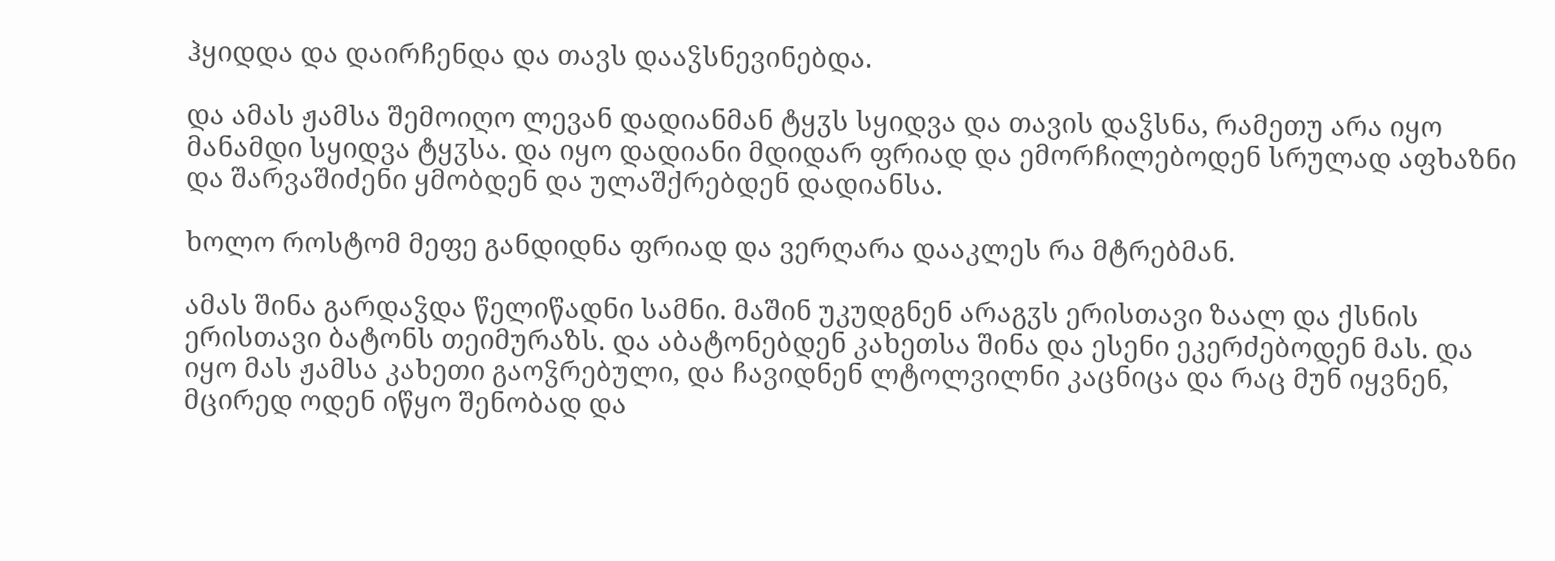ჰყიდდა და დაირჩენდა და თავს დააჴსნევინებდა.

და ამას ჟამსა შემოიღო ლევან დადიანმან ტყჳს სყიდვა და თავის დაჴსნა, რამეთუ არა იყო მანამდი სყიდვა ტყჳსა. და იყო დადიანი მდიდარ ფრიად და ემორჩილებოდენ სრულად აფხაზნი და შარვაშიძენი ყმობდენ და ულაშქრებდენ დადიანსა.

ხოლო როსტომ მეფე განდიდნა ფრიად და ვერღარა დააკლეს რა მტრებმან.

ამას შინა გარდაჴდა წელიწადნი სამნი. მაშინ უკუდგნენ არაგჳს ერისთავი ზაალ და ქსნის ერისთავი ბატონს თეიმურაზს. და აბატონებდენ კახეთსა შინა და ესენი ეკერძებოდენ მას. და იყო მას ჟამსა კახეთი გაოჴრებული, და ჩავიდნენ ლტოლვილნი კაცნიცა და რაც მუნ იყვნენ, მცირედ ოდენ იწყო შენობად და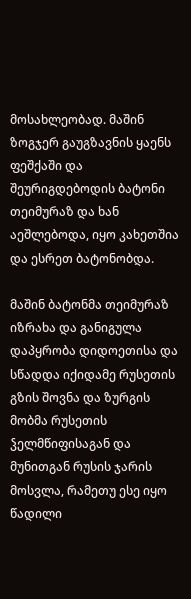მოსახლეობად. მაშინ ზოგჯერ გაუგზავნის ყაენს ფეშქაში და შეურიგდებოდის ბატონი თეიმურაზ და ხან აეშლებოდა, იყო კახეთშია და ესრეთ ბატონობდა.

მაშინ ბატონმა თეიმურაზ იზრახა და განიგულა დაპყრობა დიდოეთისა და სწადდა იქიდამე რუსეთის გზის შოვნა და ზურგის მობმა რუსეთის ჴელმწიფისაგან და მუნითგან რუსის ჯარის მოსვლა, რამეთუ ესე იყო წადილი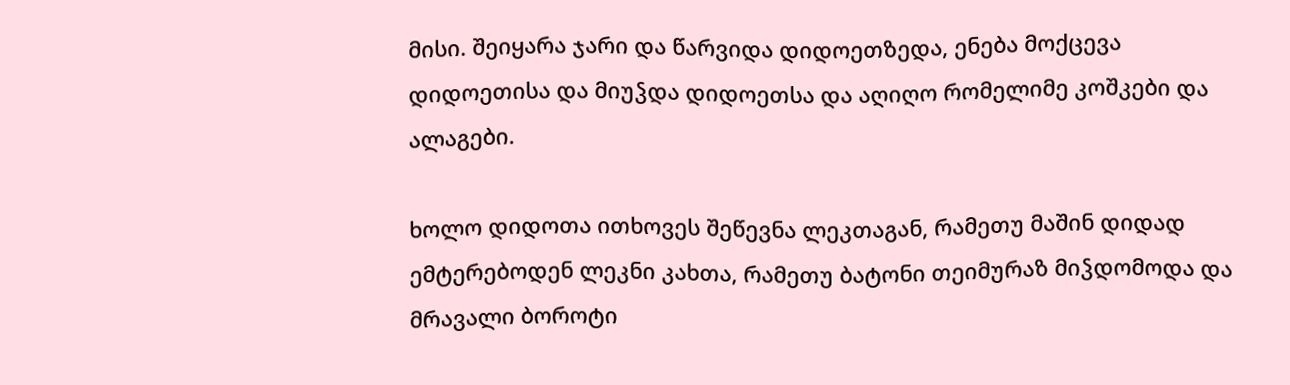მისი. შეიყარა ჯარი და წარვიდა დიდოეთზედა, ენება მოქცევა დიდოეთისა და მიუჴდა დიდოეთსა და აღიღო რომელიმე კოშკები და ალაგები.

ხოლო დიდოთა ითხოვეს შეწევნა ლეკთაგან, რამეთუ მაშინ დიდად ემტერებოდენ ლეკნი კახთა, რამეთუ ბატონი თეიმურაზ მიჴდომოდა და მრავალი ბოროტი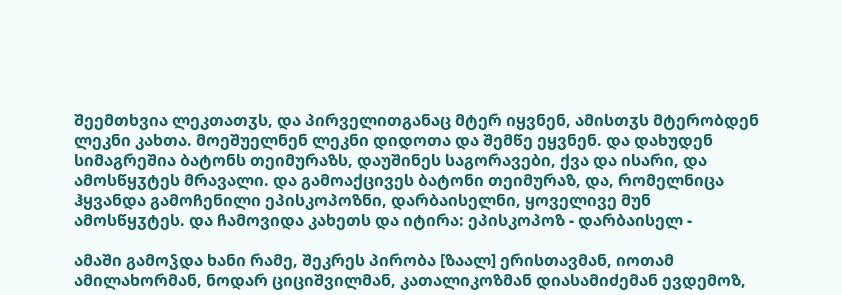შეემთხვია ლეკთათჳს, და პირველითგანაც მტერ იყვნენ, ამისთჳს მტერობდენ ლეკნი კახთა. მოეშუელნენ ლეკნი დიდოთა და შემწე ეყვნენ. და დახუდენ სიმაგრეშია ბატონს თეიმურაზს, დაუშინეს საგორავები, ქვა და ისარი, და ამოსწყჳტეს მრავალი. და გამოაქცივეს ბატონი თეიმურაზ, და, რომელნიცა ჰყვანდა გამოჩენილი ეპისკოპოზნი, დარბაისელნი, ყოველივე მუნ ამოსწყჳტეს. და ჩამოვიდა კახეთს და იტირა: ეპისკოპოზ - დარბაისელ -

ამაში გამოჴდა ხანი რამე, შეკრეს პირობა [ზაალ] ერისთავმან, იოთამ ამილახორმან, ნოდარ ციციშვილმან, კათალიკოზმან დიასამიძემან ევდემოზ,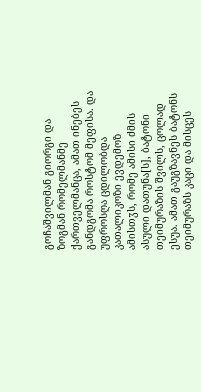გოჩაშვილმან გიორგი და ზოგმან რომელმანმე ქართველმანცა, ამათ ინებეს განდგომა როსტომ მეფისა. და უფროსღა ცდილობდა კათალიკოზი ევდემოზ ამისთჳს, რომე ამისი ძმის ასული დათუნა[ს], ბატონი თეიმურაზის შვილს, ცოლად ესუა. ამათ გაუგზავნეს ბატონს თეიმურაზს კაცი და მისცეს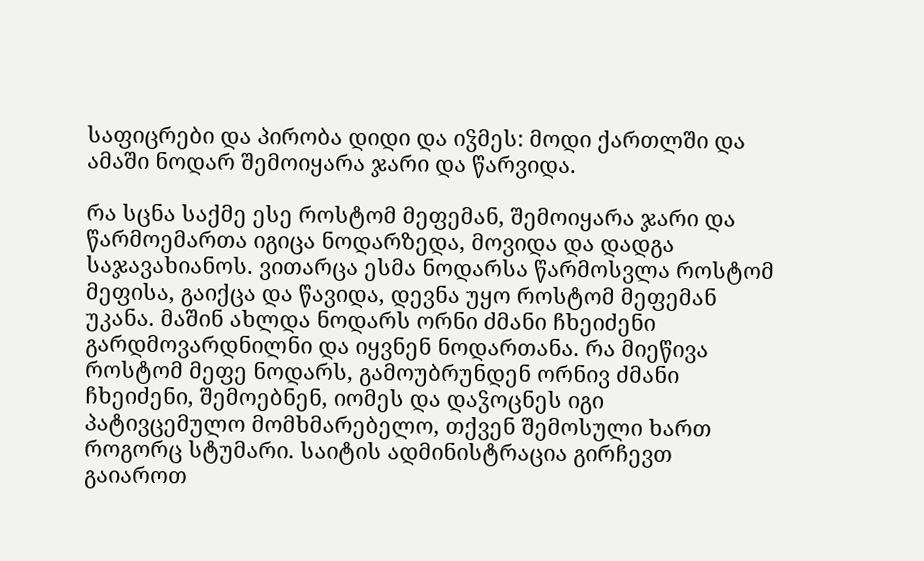საფიცრები და პირობა დიდი და იჴმეს: მოდი ქართლში და ამაში ნოდარ შემოიყარა ჯარი და წარვიდა.

რა სცნა საქმე ესე როსტომ მეფემან, შემოიყარა ჯარი და წარმოემართა იგიცა ნოდარზედა, მოვიდა და დადგა საჯავახიანოს. ვითარცა ესმა ნოდარსა წარმოსვლა როსტომ მეფისა, გაიქცა და წავიდა, დევნა უყო როსტომ მეფემან უკანა. მაშინ ახლდა ნოდარს ორნი ძმანი ჩხეიძენი გარდმოვარდნილნი და იყვნენ ნოდართანა. რა მიეწივა როსტომ მეფე ნოდარს, გამოუბრუნდენ ორნივ ძმანი ჩხეიძენი, შემოებნენ, იომეს და დაჴოცნეს იგი
პატივცემულო მომხმარებელო, თქვენ შემოსული ხართ როგორც სტუმარი. საიტის ადმინისტრაცია გირჩევთ გაიაროთ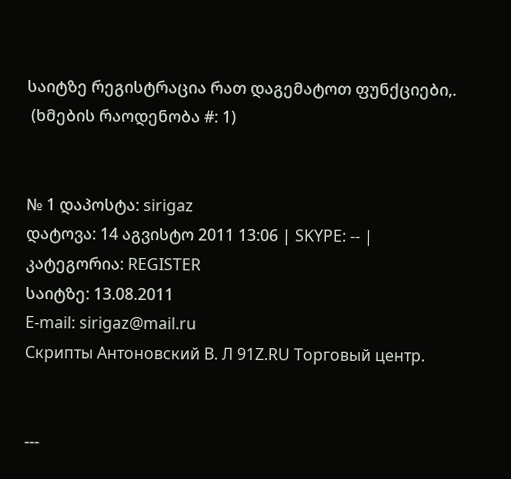საიტზე რეგისტრაცია რათ დაგემატოთ ფუნქციები,.
 (ხმების რაოდენობა #: 1)


№ 1 დაპოსტა: sirigaz
დატოვა: 14 აგვისტო 2011 13:06 | SKYPE: -- |
კატეგორია: REGISTER
საიტზე: 13.08.2011
E-mail: sirigaz@mail.ru
Скрипты Антоновский В. Л 91Z.RU Торговый центр.


---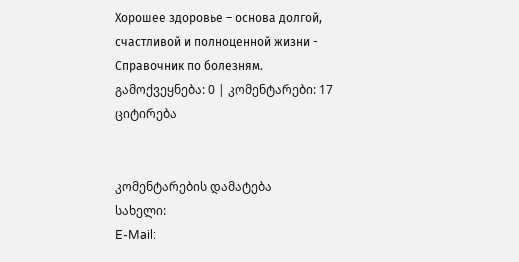Хорошее здоровье – основа долгой, счастливой и полноценной жизни - Справочник по болезням.
გამოქვეყნება: 0 | კომენტარები: 17 ციტირება


კომენტარების დამატება
სახელი:
E-Mail: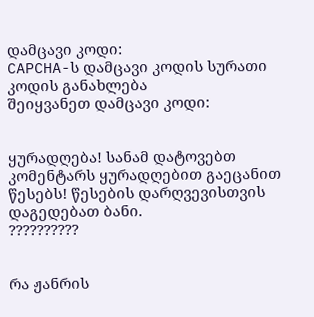დამცავი კოდი:
CAPCHA-ს დამცავი კოდის სურათი
კოდის განახლება
შეიყვანეთ დამცავი კოდი:


ყურადღება! სანამ დატოვებთ კომენტარს ყურადღებით გაეცანით წესებს! წესების დარღვევისთვის დაგედებათ ბანი.
??????????


რა ჟანრის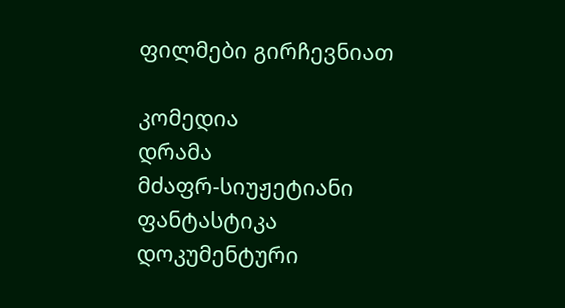ფილმები გირჩევნიათ

კომედია
დრამა
მძაფრ-სიუჟეტიანი
ფანტასტიკა
დოკუმენტური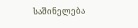საშინელება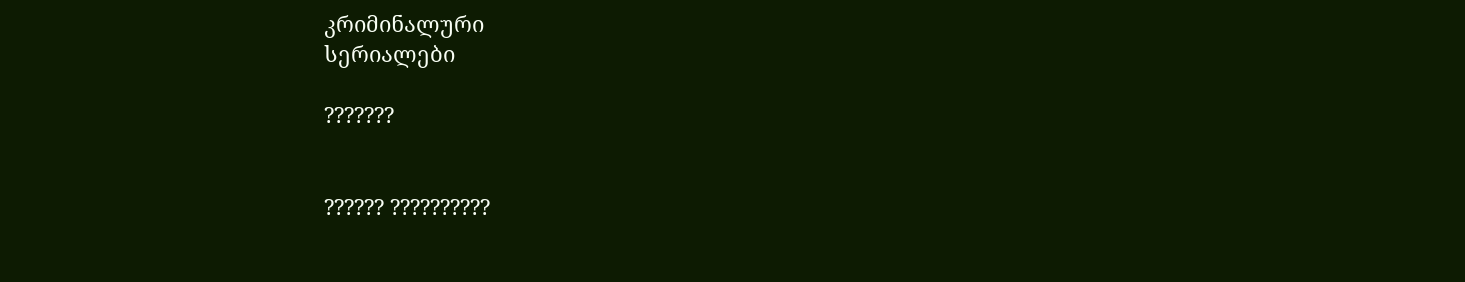კრიმინალური
სერიალები

???????


?????? ??????????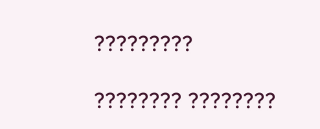?????????

???????? ????????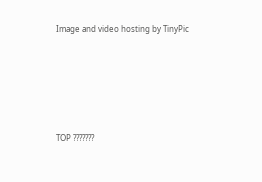Image and video hosting by TinyPic





TOP ???????